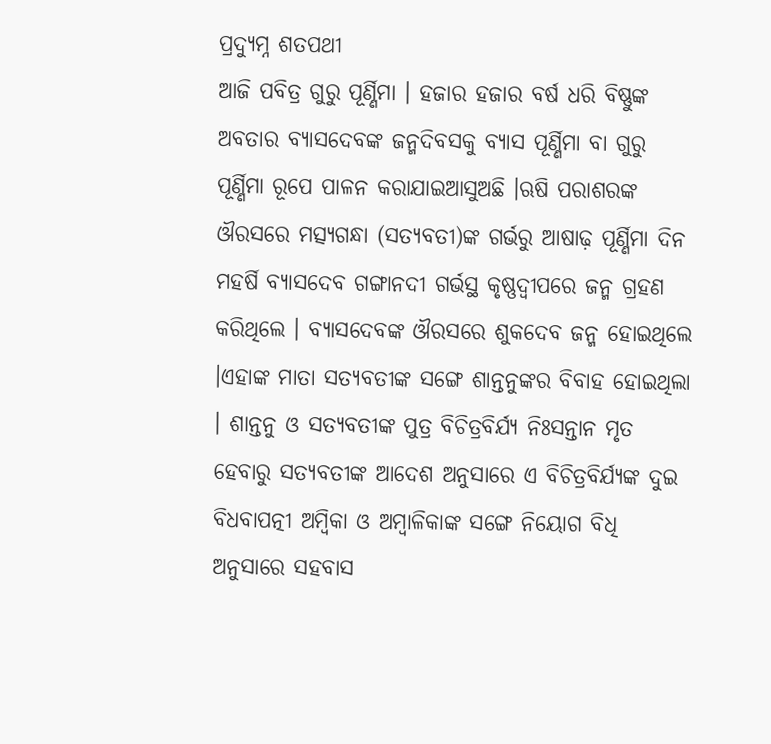ପ୍ରଦ୍ୟୁମ୍ନ ଶତପଥୀ
ଆଜି ପବିତ୍ର ଗୁରୁ ପୂର୍ଣ୍ଣିମା । ହଜାର ହଜାର ବର୍ଷ ଧରି ବିଷ୍ଣୁଙ୍କ ଅବତାର ବ୍ୟାସଦେବଙ୍କ ଜନ୍ମଦିବସକୁ ବ୍ୟାସ ପୂର୍ଣ୍ଣିମା ବା ଗୁରୁ ପୂର୍ଣ୍ଣିମା ରୂପେ ପାଳନ କରାଯାଇଆସୁଅଛି ।ଋଷି ପରାଶରଙ୍କ ଔରସରେ ମତ୍ସ୍ୟଗନ୍ଧା (ସତ୍ୟବତୀ)ଙ୍କ ଗର୍ଭରୁ ଆଷାଢ଼ ପୂର୍ଣ୍ଣିମା ଦିନ ମହର୍ଷି ବ୍ୟାସଦେବ ଗଙ୍ଗାନଦୀ ଗର୍ଭସ୍ଥ କୃଷ୍ଣଦ୍ୱୀପରେ ଜନ୍ମ ଗ୍ରହଣ କରିଥିଲେ । ବ୍ୟାସଦେବଙ୍କ ଔରସରେ ଶୁକଦେବ ଜନ୍ମ ହୋଇଥିଲେ ।ଏହାଙ୍କ ମାତା ସତ୍ୟବତୀଙ୍କ ସଙ୍ଗେ ଶାନ୍ତନୁଙ୍କର ବିବାହ ହୋଇଥିଲା । ଶାନ୍ତନୁ ଓ ସତ୍ୟବତୀଙ୍କ ପୁତ୍ର ବିଚିତ୍ରବିର୍ଯ୍ୟ ନିଃସନ୍ତାନ ମୃତ ହେବାରୁ ସତ୍ୟବତୀଙ୍କ ଆଦେଶ ଅନୁସାରେ ଏ ବିଚିତ୍ରବିର୍ଯ୍ୟଙ୍କ ଦୁଇ ବିଧବାପତ୍ନୀ ଅମ୍ବିକା ଓ ଅମ୍ବାଳିକାଙ୍କ ସଙ୍ଗେ ନିୟୋଗ ବିଧି ଅନୁସାରେ ସହବାସ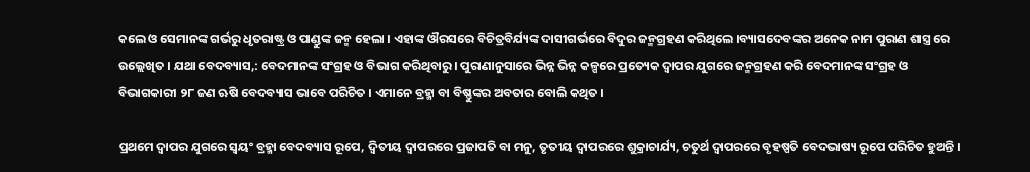କଲେ ଓ ସେମାନଙ୍କ ଗର୍ଭରୁ ଧୃତରାଷ୍ଟ୍ର ଓ ପାଣ୍ଡୁଙ୍କ ଜନ୍ମ ହେଲା । ଏହାଙ୍କ ଔରସରେ ବିଚିତ୍ରବିର୍ଯ୍ୟଙ୍କ ଦାସୀଗର୍ଭରେ ବିଦୁର ଜନ୍ମଗ୍ରହଣ କରିଥିଲେ ।ବ୍ୟାସଦେବଙ୍କର ଅନେକ ନାମ ପୁରାଣ ଶାସ୍ତ୍ର ରେ ଉଲ୍ଲେଖିତ । ଯଥା ବେଦବ୍ୟାସ,: ବେଦମାନଙ୍କ ସଂଗ୍ରହ ଓ ବିଭାଗ କରିଥିବାରୁ । ପୁରାଣାନୁସାରେ ଭିନ୍ନ ଭିନ୍ନ କଳ୍ପରେ ପ୍ରତ୍ୟେକ ଦ୍ୱାପର ଯୁଗରେ ଜନ୍ମଗ୍ରହଣ କରି ବେଦମାନଙ୍କ ସଂଗ୍ରହ ଓ ବିଭାଗକାରୀ ୨୮ ଜଣ ଋଷି ବେଦବ୍ୟାସ ଭାବେ ପରିଚିତ । ଏମାନେ ବ୍ରହ୍ମା ବା ବିଷ୍ଣୁଙ୍କର ଅବତାର ବୋଲି କଥିତ ।

ପ୍ରଥମେ ଦ୍ୱାପର ଯୁଗରେ ସ୍ୱୟଂ ବ୍ରହ୍ମା ବେଦବ୍ୟାସ ରୂପେ, ଦ୍ୱିତୀୟ ଦ୍ୱାପରରେ ପ୍ରଜାପତି ବା ମନୁ, ତୃତୀୟ ଦ୍ୱାପରରେ ଶୁକ୍ରାଚାର୍ଯ୍ୟ, ଚତୁର୍ଥ ଦ୍ୱାପରରେ ବୃହଷ୍ପତି ବେଦଭାଷ୍ୟ ରୂପେ ପରିଚିତ ହୁଅନ୍ତି ।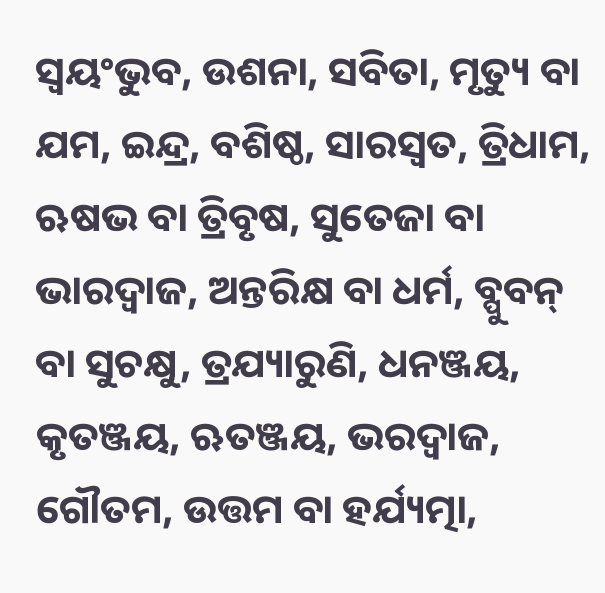ସ୍ୱୟଂଭୁବ, ଉଶନା, ସବିତା, ମୃତ୍ୟୁ ବା ଯମ, ଇନ୍ଦ୍ର, ବଶିଷ୍ଠ, ସାରସ୍ୱତ, ତ୍ରିଧାମ, ଋଷଭ ବା ତ୍ରିବୃଷ, ସୁତେଜା ବା ଭାରଦ୍ୱାଜ, ଅନ୍ତରିକ୍ଷ ବା ଧର୍ମ, ବ୍ପୁବନ୍ ବା ସୁଚକ୍ଷୁ, ତ୍ରଯ୍ୟାରୁଣି, ଧନଞ୍ଜୟ, କୃତଞ୍ଜୟ, ଋତଞ୍ଜୟ, ଭରଦ୍ୱାଜ, ଗୌତମ, ଉତ୍ତମ ବା ହର୍ଯ୍ୟତ୍ମା,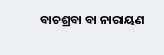ବାଚଶ୍ରବା ବା ନାରାୟଣ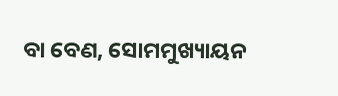ବା ବେଣ, ସୋମମୁଖ୍ୟାୟନ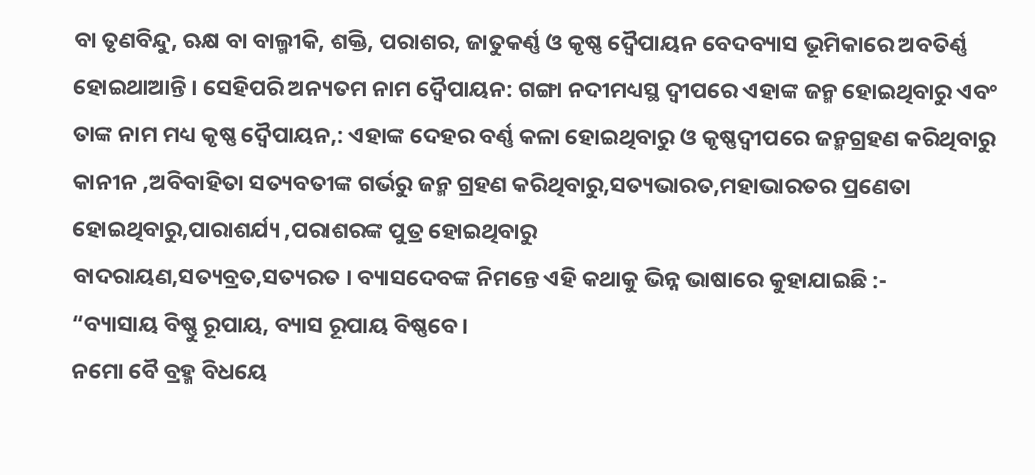ବା ତୃଣବିନ୍ଦୁ, ଋକ୍ଷ ବା ବାଲ୍ମୀକି, ଶକ୍ତି, ପରାଶର, ଜାତୁକର୍ଣ୍ଣ ଓ କୃଷ୍ଣ ଦ୍ୱୈପାୟନ ବେଦବ୍ୟାସ ଭୂମିକାରେ ଅବତିର୍ଣ୍ଣ ହୋଇଥାଆନ୍ତି । ସେହିପରି ଅନ୍ୟତମ ନାମ ଦ୍ୱୈପାୟନ: ଗଙ୍ଗା ନଦୀମଧ୍ୟସ୍ଥ ଦ୍ୱୀପରେ ଏହାଙ୍କ ଜନ୍ମ ହୋଇଥିବାରୁ ଏବଂ ତାଙ୍କ ନାମ ମଧ୍ୟ କୃଷ୍ଣ ଦ୍ୱୈପାୟନ,: ଏହାଙ୍କ ଦେହର ବର୍ଣ୍ଣ କଳା ହୋଇଥିବାରୁ ଓ କୃଷ୍ଣଦ୍ୱୀପରେ ଜନ୍ମଗ୍ରହଣ କରିଥିବାରୁ କାନୀନ ,ଅବିବାହିତା ସତ୍ୟବତୀଙ୍କ ଗର୍ଭରୁ ଜନ୍ମ ଗ୍ରହଣ କରିଥିବାରୁ,ସତ୍ୟଭାରତ,ମହାଭାରତର ପ୍ରଣେତା ହୋଇଥିବାରୁ,ପାରାଶର୍ଯ୍ୟ ,ପରାଶରଙ୍କ ପୁତ୍ର ହୋଇଥିବାରୁ
ବାଦରାୟଣ,ସତ୍ୟବ୍ରତ,ସତ୍ୟରତ । ବ୍ୟାସଦେବଙ୍କ ନିମନ୍ତେ ଏହି କଥାକୁ ଭିନ୍ନ ଭାଷାରେ କୁହାଯାଇଛି :-
“ବ୍ୟାସାୟ ବିଷ୍ଣୁ ରୂପାୟ, ବ୍ୟାସ ରୂପାୟ ବିଷ୍ଣବେ।
ନମୋ ବୈ ବ୍ରହ୍ମ ବିଧୟେ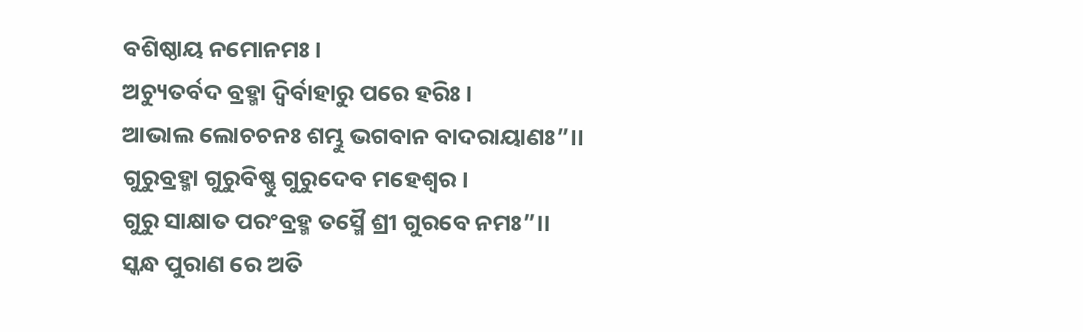ବଶିଷ୍ଠାୟ ନମୋନମଃ।
ଅଚ୍ୟୁତର୍ବଦ ବ୍ରହ୍ମା ଦ୍ୱିର୍ବାହାରୁ ପରେ ହରିଃ।
ଆଭାଲ ଲୋଚଚନଃ ଶମ୍ଭୁ ଭଗବାନ ବାଦରାୟାଣଃ”।।
ଗୁରୁବ୍ରହ୍ମା ଗୁରୁବିଷ୍ଣୁ ଗୁରୁଦେବ ମହେଶ୍ୱର।
ଗୁରୁ ସାକ୍ଷାତ ପରଂବ୍ରହ୍ମ ତସ୍ମୈ ଶ୍ରୀ ଗୁରବେ ନମଃ”।।
ସ୍କନ୍ଧ ପୁରାଣ ରେ ଅତି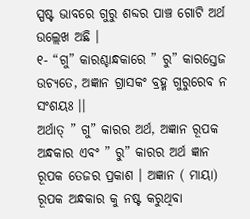ସ୍ପଷ୍ଟ ଭାବରେ ଗୁରୁ ଶବ୍ଦର ପାଞ୍ଚ ଗୋଟି ଅର୍ଥ ଉଲ୍ଲେଖ ଅଛି ।
୧- “ଗୁ” କାରଶ୍ଚାନ୍ଧକାରେ ” ରୁ” କାରସ୍ତେଜ ଉଚ୍ୟତେ, ଅଜ୍ଞାନ ଗ୍ରାସକଂ ବ୍ରହ୍ମ ଗୁରୁରେବ ନ ସଂଶୟଃ ।।
ଅର୍ଥାତ୍ ” ଗୁ” କାରର ଅର୍ଥ, ଅଜ୍ଞାନ ରୂପକ ଅନ୍ଧକାର ଏବଂ ” ରୁ” କାରର ଅର୍ଥ ଜ୍ଞାନ ରୂପକ ତେଜର ପ୍ରକାଶ । ଅଜ୍ଞାନ ( ମାୟା) ରୂପକ ଅନ୍ଧକାର କୁ ନଷ୍ଟ କରୁଥିବା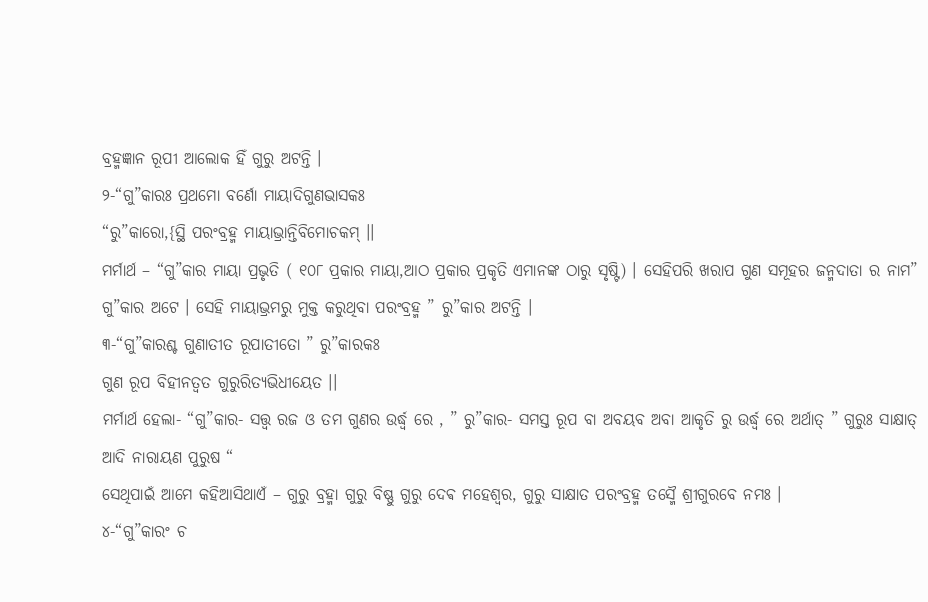ବ୍ରହ୍ମଜ୍ଞାନ ରୂପୀ ଆଲୋକ ହିଁ ଗୁରୁ ଅଟନ୍ତି ।
୨-“ଗୁ”କାରଃ ପ୍ରଥମୋ ବର୍ଣୋ ମାୟାଦିଗୁଣଭାସକଃ
“ରୁ”କାରୋ,{ସ୍ଥି ପରଂବ୍ରହ୍ମ ମାୟାଭ୍ରାନ୍ତିବିମୋଚକମ୍ ।।
ମର୍ମାର୍ଥ – “ଗୁ”କାର ମାୟା ପ୍ରଭୃତି ( ୧୦୮ ପ୍ରକାର ମାୟା,ଆଠ ପ୍ରକାର ପ୍ରକୃତି ଏମାନଙ୍କ ଠାରୁ ସୃଷ୍ଟି) । ସେହିପରି ଖରାପ ଗୁଣ ସମୂହର ଜନ୍ମଦାତା ର ନାମ” ଗୁ”କାର ଅଟେ । ସେହି ମାୟାଭ୍ରମରୁ ମୁକ୍ତ କରୁଥିବା ପରଂବ୍ରହ୍ମ ” ରୁ”କାର ଅଟନ୍ତି ।
୩-“ଗୁ”କାରଶ୍ଚ ଗୁଣାତୀତ ରୂପାତୀତୋ ” ରୁ”କାରକଃ
ଗୁଣ ରୂପ ବିହୀନତ୍ବତ ଗୁରୁରିତ୍ୟଭିଧୀୟେତ ।।
ମର୍ମାର୍ଥ ହେଲା- “ଗୁ”କାର- ସତ୍ତ୍ବ ରଜ ଓ ତମ ଗୁଣର ଉର୍ଦ୍ଧ୍ବ ରେ , ” ରୁ”କାର- ସମସ୍ତ ରୂପ ବା ଅବୟବ ଅବା ଆକୃତି ରୁ ଉର୍ଦ୍ଧ୍ବ ରେ ଅର୍ଥାତ୍ ” ଗୁରୁଃ ସାକ୍ଷାତ୍ ଆଦି ନାରାୟଣ ପୁରୁଷ “
ସେଥିପାଇଁ ଆମେ କହିଆସିଥାଏଁ – ଗୁରୁ ବ୍ରହ୍ମା ଗୁରୁ ବିଷ୍ଣୁ ଗୁରୁ ଦେଵ ମହେଶ୍ୱର, ଗୁରୁ ସାକ୍ଷାତ ପରଂବ୍ରହ୍ମ ତସ୍ମୈ ଶ୍ରୀଗୁରବେ ନମଃ ।
୪-“ଗୁ”କାରଂ ଚ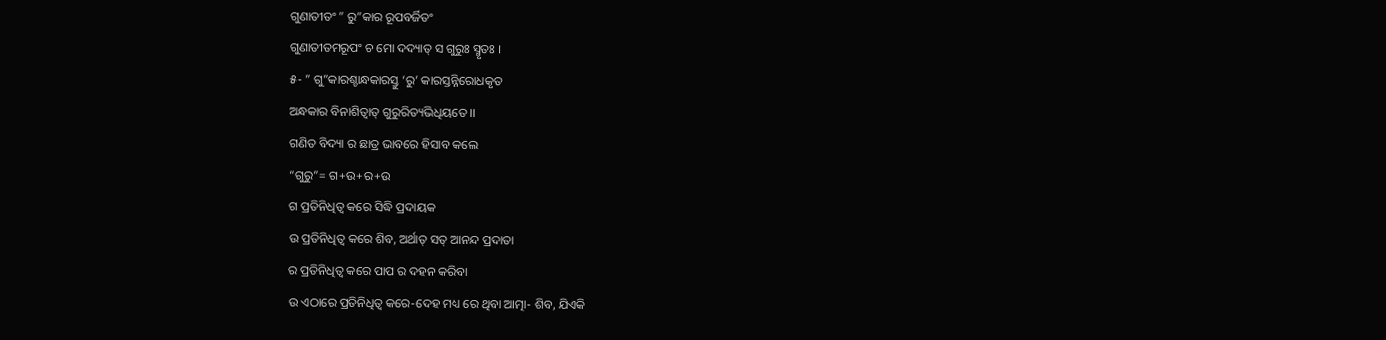ଗୁଣାତୀତଂ ” ରୁ”କାର ରୂପବର୍ଜିତଂ
ଗୁଣାତୀତମରୂପଂ ଚ ମୋ ଦଦ୍ୟାତ୍ ସ ଗୁରୁଃ ସ୍ମୃତଃ ।
୫- ” ଗୁ”କାରଶ୍ଚାନ୍ଧକାରସ୍ତୁ ‘ରୁ’ କାରସ୍ତନ୍ନିରୋଧକୃତ
ଅନ୍ଧକାର ବିନାଶିତ୍ବାତ୍ ଗୁରୁରିତ୍ୟଭିଧିୟତେ ।।
ଗଣିତ ବିଦ୍ୟା ର ଛାତ୍ର ଭାବରେ ହିସାବ କଲେ
“ଗୁରୁ”= ଗ+ଉ+ର+ଉ
ଗ ପ୍ରତିନିଧିତ୍ଵ କରେ ସିଦ୍ଧି ପ୍ରଦାୟକ
ଉ ପ୍ରତିନିଧିତ୍ଵ କରେ ଶିବ, ଅର୍ଥାତ୍ ସତ୍ ଆନନ୍ଦ ପ୍ରଦାତା
ର ପ୍ରତିନିଧିତ୍ଵ କରେ ପାପ ର ଦହନ କରିବା
ଉ ଏଠାରେ ପ୍ରତିନିଧିତ୍ଵ କରେ-ଦେହ ମଧ୍ୟ ରେ ଥିବା ଆତ୍ମା- ଶିବ, ଯିଏକି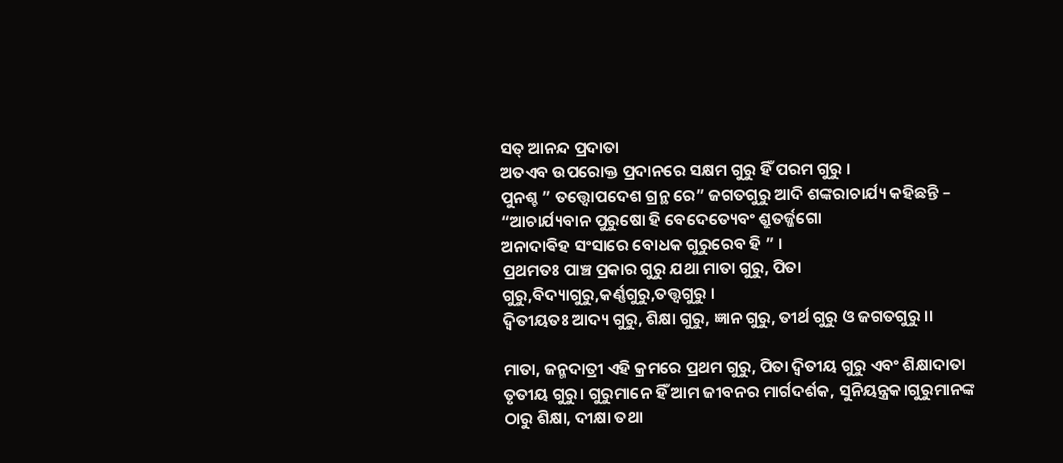ସତ୍ ଆନନ୍ଦ ପ୍ରଦାତା
ଅତଏବ ଉପରୋକ୍ତ ପ୍ରଦାନରେ ସକ୍ଷମ ଗୁରୁ ହିଁ ପରମ ଗୁରୁ ।
ପୁନଶ୍ଚ ” ତତ୍ତ୍ବୋପଦେଶ ଗ୍ରନ୍ଥ ରେ” ଜଗତଗୁରୁ ଆଦି ଶଙ୍କରାଚାର୍ଯ୍ୟ କହିଛନ୍ତି –
“ଆଚାର୍ଯ୍ୟବାନ ପୁରୁଷୋ ହି ବେଦେତ୍ୟେବଂ ଶ୍ରୁତର୍ଜ୍ଜଗୋ
ଅନାଦାଵିହ ସଂସାରେ ବୋଧକ ଗୁରୁରେବ ହି ” ।
ପ୍ରଥମତଃ ପାଞ୍ଚ ପ୍ରକାର ଗୁରୁ ଯଥା ମାତା ଗୁରୁ, ପିତା ଗୁରୁ,ବିଦ୍ୟାଗୁରୁ,କର୍ଣ୍ଣଗୁରୁ,ତତ୍ତ୍ବଗୁରୁ ।
ଦ୍ବିତୀୟତଃ ଆଦ୍ୟ ଗୁରୁ, ଶିକ୍ଷା ଗୁରୁ, ଜ୍ଞାନ ଗୁରୁ, ତୀର୍ଥ ଗୁରୁ ଓ ଜଗତଗୁରୁ ।।

ମାତା, ଜନ୍ମଦାତ୍ରୀ ଏହି କ୍ରମରେ ପ୍ରଥମ ଗୁରୁ, ପିତା ଦ୍ୱିତୀୟ ଗୁରୁ ଏବଂ ଶିକ୍ଷାଦାତା ତୃତୀୟ ଗୁରୁ। ଗୁରୁମାନେ ହିଁ ଆମ ଜୀବନର ମାର୍ଗଦର୍ଶକ, ସୁନିୟନ୍ତ୍ରକ।ଗୁରୁମାନଙ୍କ ଠାରୁ ଶିକ୍ଷା, ଦୀକ୍ଷା ତଥା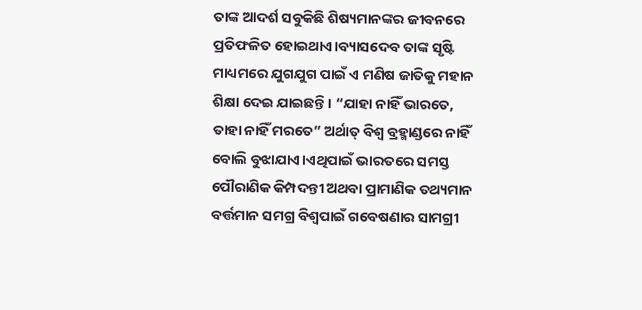ତାଙ୍କ ଆଦର୍ଶ ସବୁକିଛି ଶିଷ୍ୟମାନଙ୍କର ଜୀବନରେ ପ୍ରତିଫଳିତ ହୋଇଥାଏ।ବ୍ୟାସଦେବ ତାଙ୍କ ସୃଷ୍ଟି ମାଧ୍ୟମରେ ଯୁଗଯୁଗ ପାଇଁ ଏ ମଣିଷ ଜାତିକୁ ମହାନ ଶିକ୍ଷା ଦେଇ ଯାଇଛନ୍ତି। “ଯାହା ନାହିଁ ଭାରତେ, ତାହା ନାହିଁ ମରତେ” ଅର୍ଥାତ୍ ବିଶ୍ୱ ବ୍ରହ୍ମାଣ୍ଡରେ ନାହିଁ ବୋଲି ବୁଝାଯାଏ।ଏଥିପାଇଁ ଭାରତରେ ସମସ୍ତ ପୌରାଣିକ କିମ୍ପଦନ୍ତୀ ଅଥବା ପ୍ରାମାଣିକ ତଥ୍ୟମାନ ବର୍ତ୍ତମାନ ସମଗ୍ର ବିଶ୍ୱପାଇଁ ଗବେଷଣାର ସାମଗ୍ରୀ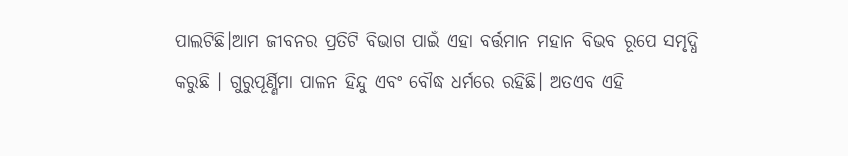ପାଲଟିଛି।ଆମ ଜୀବନର ପ୍ରତିଟି ବିଭାଗ ପାଇଁ ଏହା ବର୍ତ୍ତମାନ ମହାନ ବିଭବ ରୂପେ ସମୃଦ୍ଧି କରୁଛି । ଗୁରୁପୂର୍ଣ୍ଣିମା ପାଳନ ହିନ୍ଦୁ ଏବଂ ବୌଦ୍ଧ ଧର୍ମରେ ରହିଛି। ଅତଏବ ଏହି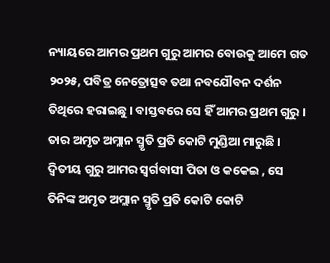ନ୍ୟାୟରେ ଆମର ପ୍ରଥମ ଗୁରୁ ଆମର ବୋଉକୁ ଆମେ ଗତ ୨୦୨୫, ପବିତ୍ର ନେତ୍ରୋତ୍ସବ ତଥା ନବଯୌବନ ଦର୍ଶନ ତିଥିରେ ହରାଇଛୁ । ବାସ୍ତବରେ ସେ ହିଁ ଆମର ପ୍ରଥମ ଗୁରୁ । ତାର ଅମୃତ ଅମ୍ଲାନ ସ୍ମୃତି ପ୍ରତି କୋଟି ମୁଣ୍ଡିଆ ମାରୁଛି । ଦ୍ବିତୀୟ ଗୁରୁ ଆମର ସ୍ବର୍ଗବାସୀ ପିତା ଓ କକେଇ , ସେ ତିନିଙ୍କ ଅମୃତ ଅମ୍ଲାନ ସ୍ମୃତି ପ୍ରତି କୋଟି କୋଟି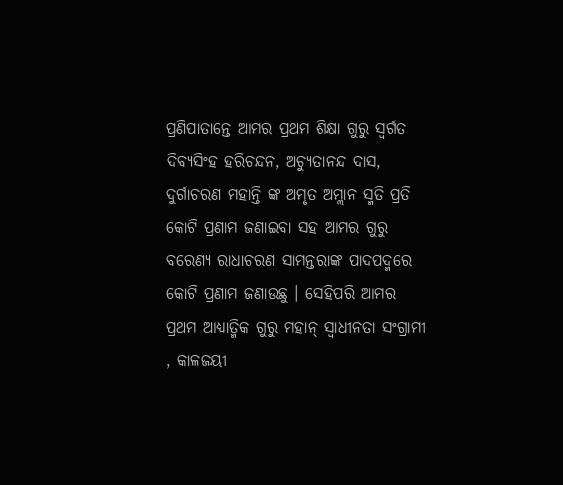ପ୍ରଣିପାତାନ୍ତେ ଆମର ପ୍ରଥମ ଶିକ୍ଷା ଗୁରୁ ସ୍ବର୍ଗତ ଦିବ୍ୟସିଂହ ହରିଚନ୍ଦନ, ଅଚ୍ୟୁତାନନ୍ଦ ଦାସ, ଦୁର୍ଗାଚରଣ ମହାନ୍ତି ଙ୍କ ଅମୃତ ଅମ୍ଲାନ ସ୍ମତି ପ୍ରତି କୋଟି ପ୍ରଣାମ ଜଣାଇବା ସହ ଆମର ଗୁରୁ ବରେଣ୍ୟ ରାଧାଚରଣ ସାମନ୍ତରାଙ୍କ ପାଦପଦ୍ମରେ କୋଟି ପ୍ରଣାମ ଜଣାଉଛୁ । ସେହିପରି ଆମର ପ୍ରଥମ ଆଧ୍ୟାତ୍ମିକ ଗୁରୁ ମହାନ୍ ସ୍ବାଧୀନତା ସଂଗ୍ରାମୀ , କାଳଜୟୀ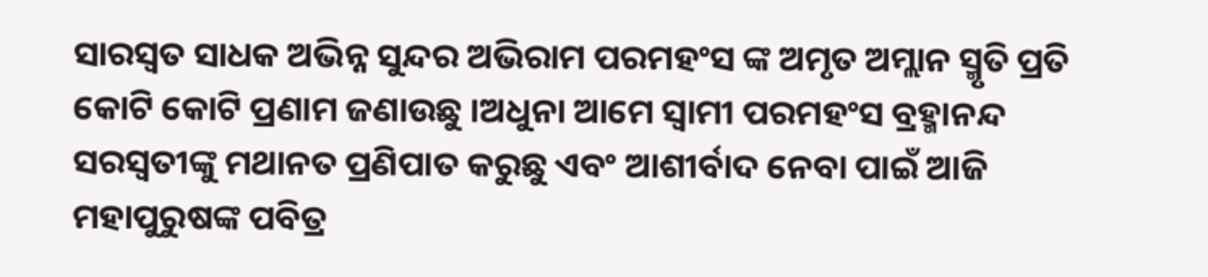ସାରସ୍ବତ ସାଧକ ଅଭିନ୍ନ ସୁନ୍ଦର ଅଭିରାମ ପରମହଂସ ଙ୍କ ଅମୃତ ଅମ୍ଲାନ ସ୍ମୃତି ପ୍ରତି କୋଟି କୋଟି ପ୍ରଣାମ ଜଣାଉଛୁ ।ଅଧୁନା ଆମେ ସ୍ବାମୀ ପରମହଂସ ବ୍ରହ୍ମାନନ୍ଦ ସରସ୍ଵତୀଙ୍କୁ ମଥାନତ ପ୍ରଣିପାତ କରୁଛୁ ଏବଂ ଆଶୀର୍ବାଦ ନେବା ପାଇଁ ଆଜି ମହାପୁରୁଷଙ୍କ ପବିତ୍ର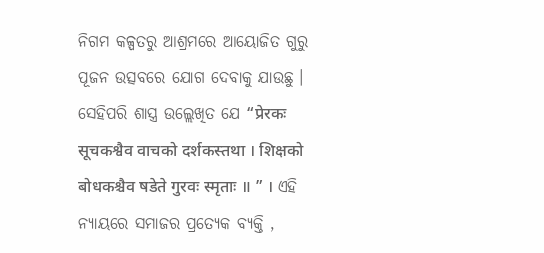ନିଗମ କଳ୍ପତରୁ ଆଶ୍ରମରେ ଆୟୋଜିତ ଗୁରୁ ପୂଜନ ଉତ୍ସବରେ ଯୋଗ ଦେବାକୁ ଯାଉଛୁ । ସେହିପରି ଶାସ୍ତ୍ର ଉଲ୍ଲେଖିତ ଯେ “प्रेरकः सूचकश्वैव वाचको दर्शकस्तथा । शिक्षको बोधकश्चैव षडेते गुरवः स्मृताः ॥ ” । ଏହି ନ୍ୟାୟରେ ସମାଜର ପ୍ରତ୍ୟେକ ବ୍ୟକ୍ତି ,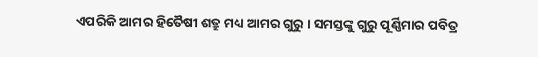ଏପରିକି ଆମର ହିତୈଷୀ ଶତ୍ରୁ ମଧ୍ୟ ଆମର ଗୁରୁ । ସମସ୍ତଙ୍କୁ ଗୁରୁ ପୂର୍ଣ୍ଣିମାର ପବିତ୍ର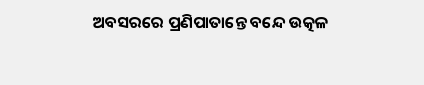ଅବସରରେ ପ୍ରଣିପାତାନ୍ତେ ବନ୍ଦେ ଉତ୍କଳ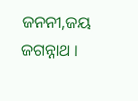ଜନନୀ,ଜୟ ଜଗନ୍ନାଥ ।